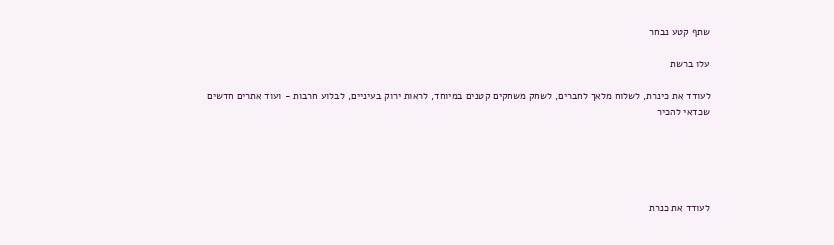שתף קטע נבחר

עלו ברשת

לעודד את כינרת, לשלוח מלאך לחברים, לשחק משחקים קטנים במיוחד, לראות ירוק בעיניים, לבלוע חרבות - ועוד אתרים חדשים שכדאי להכיר





לעודד את כנרת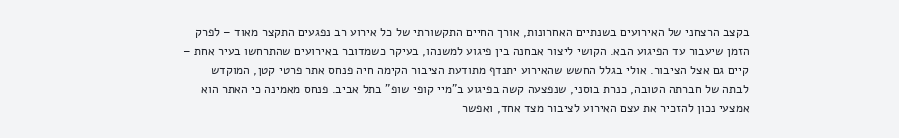בקצב הרצחני של האירועים בשנתיים האחרונות, אורך החיים התקשורתי של כל אירוע רב נפגעים התקצר מאוד – לפרק הזמן שיעבור עד הפיגוע הבא. הקושי ליצור אבחנה בין פיגוע למשנהו, בעיקר כשמדובר באירועים שהתרחשו בעיר אחת – קיים גם אצל הציבור. אולי בגלל החשש שהאירוע יתנדף מתודעת הציבור הקימה חיה פנחס אתר פרטי קטן, המוקדש לבתה של חברתה הטובה, כנרת בוסני, שנפצעה קשה בפיגוע ב"מיי קופי שופ" בתל אביב. פנחס מאמינה כי האתר הוא אמצעי נכון להזכיר את עצם האירוע לציבור מצד אחד, ואפשר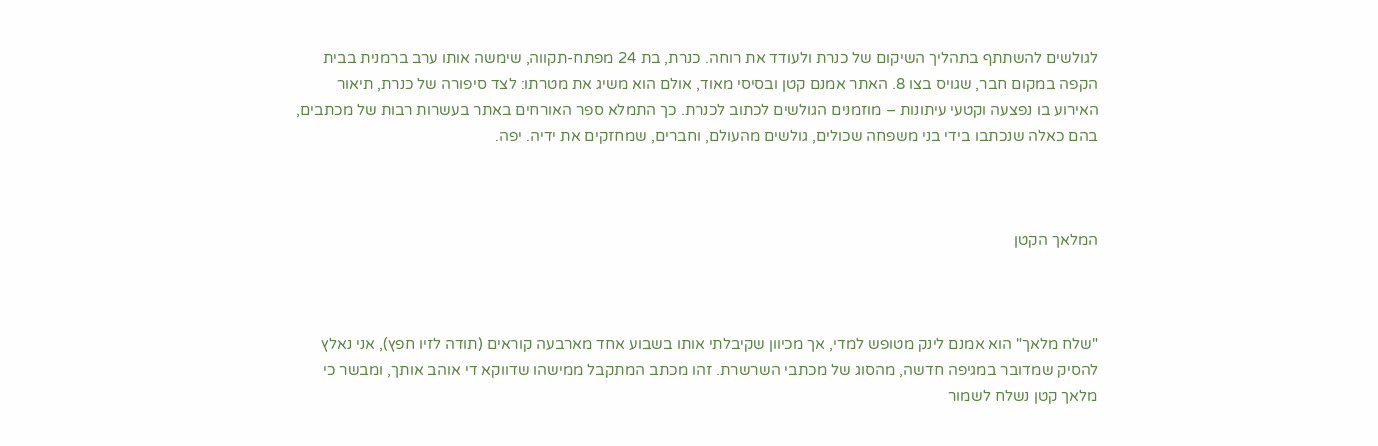לגולשים להשתתף בתהליך השיקום של כנרת ולעודד את רוחה. כנרת, בת 24 מפתח-תקווה, שימשה אותו ערב ברמנית בבית הקפה במקום חבר, שגויס בצו 8. האתר אמנם קטן ובסיסי מאוד, אולם הוא משיג את מטרתו: לצד סיפורה של כנרת, תיאור האירוע בו נפצעה וקטעי עיתונות – מוזמנים הגולשים לכתוב לכנרת. כך התמלא ספר האורחים באתר בעשרות רבות של מכתבים, בהם כאלה שנכתבו בידי בני משפחה שכולים, גולשים מהעולם, וחברים, שמחזקים את ידיה. יפה.



המלאך הקטן



"שלח מלאך" הוא אמנם לינק מטופש למדי, אך מכיוון שקיבלתי אותו בשבוע אחד מארבעה קוראים (תודה לזיו חפץ), אני נאלץ להסיק שמדובר במגיפה חדשה, מהסוג של מכתבי השרשרת. זהו מכתב המתקבל ממישהו שדווקא די אוהב אותך, ומבשר כי מלאך קטן נשלח לשמור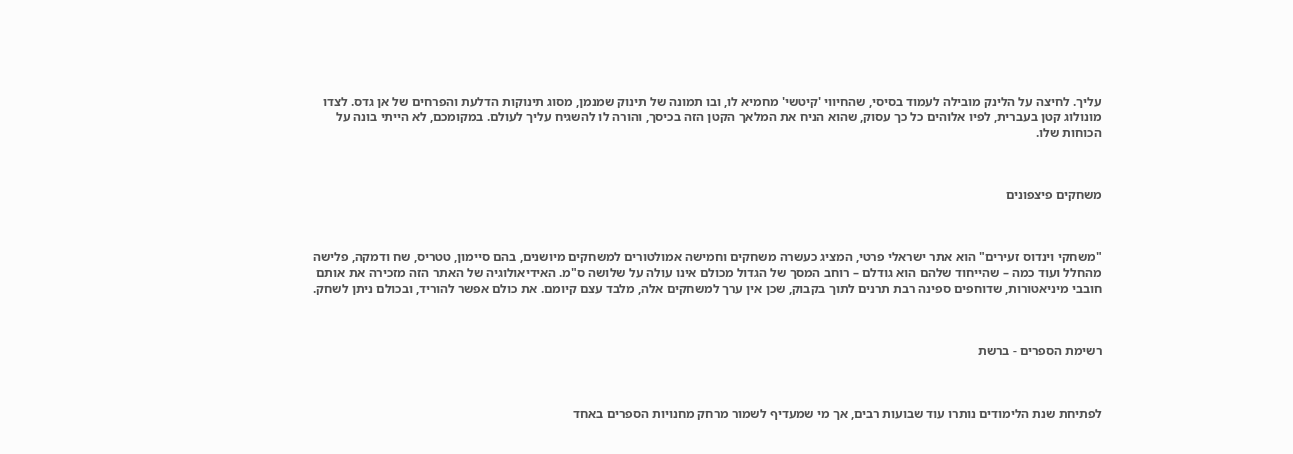עליך. לחיצה על הלינק מובילה לעמוד בסיסי, שהחיווי 'קיטשי' מחמיא לו, ובו תמונה של תינוק שמנמן, מסוג תינוקות הדלעת והפרחים של אן גדס. לצדו מונולוג קטן בעברית, לפיו אלוהים כל כך עסוק, שהוא הניח את המלאך הקטן הזה בכיסך, והורה לו להשגיח עליך לעולם. במקומכם, לא הייתי בונה על הכוחות שלו.



משחקים פיצפונים



"משחקי וינדוס זעירים" הוא אתר ישראלי פרטי, המציג כעשרה משחקים וחמישה אמולטורים למשחקים מיושנים, בהם סיימון, טטריס, שח ודמקה, פלישה מהחלל ועוד כמה – שהייחוד שלהם הוא גודלם – רוחב המסך של הגדול מכולם אינו עולה על שלושה ס"מ. האידיאולוגיה של האתר הזה מזכירה את אותם חובבי מיניאטורות, שדוחפים ספינה רבת תרנים לתוך בקבוק, שכן אין ערך למשחקים אלה, מלבד עצם קיומם. את כולם אפשר להוריד, ובכולם ניתן לשחק.



רשימת הספרים - ברשת



לפתיחת שנת הלימודים נותרו עוד שבועות רבים, אך מי שמעדיף לשמור מרחק מחנויות הספרים באחד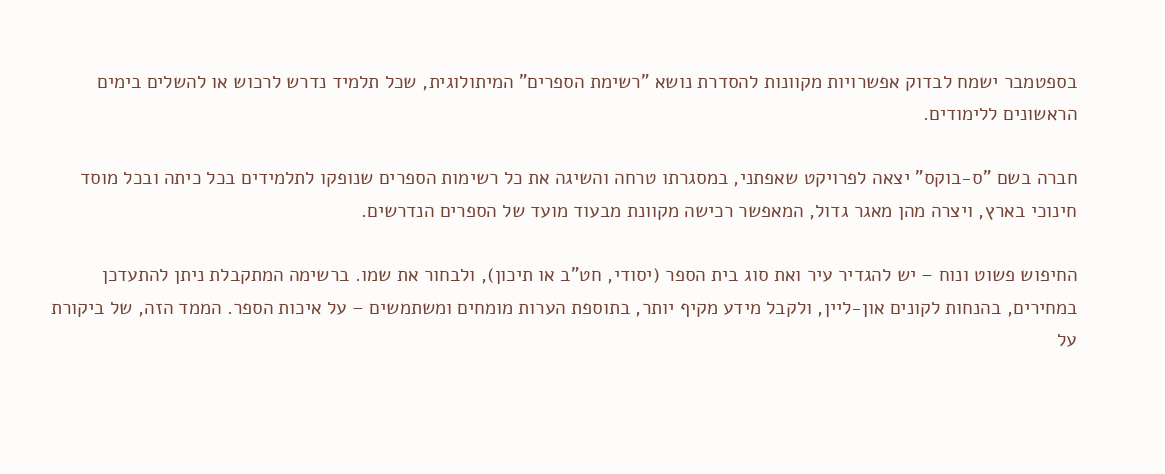בספטמבר ישמח לבדוק אפשרויות מקוונות להסדרת נושא "רשימת הספרים" המיתולוגית, שכל תלמיד נדרש לרכוש או להשלים בימים הראשונים ללימודים.

חברה בשם "ס-בוקס" יצאה לפרויקט שאפתני, במסגרתו טרחה והשיגה את כל רשימות הספרים שנופקו לתלמידים בכל כיתה ובכל מוסד חינוכי בארץ, ויצרה מהן מאגר גדול, המאפשר רכישה מקוונת מבעוד מועד של הספרים הנדרשים.

החיפוש פשוט ונוח – יש להגדיר עיר ואת סוג בית הספר (יסודי, חט"ב או תיכון), ולבחור את שמו. ברשימה המתקבלת ניתן להתעדכן במחירים, בהנחות לקונים און-ליין, ולקבל מידע מקיף יותר, בתוספת הערות מומחים ומשתמשים – על איכות הספר. הממד הזה, של ביקורת על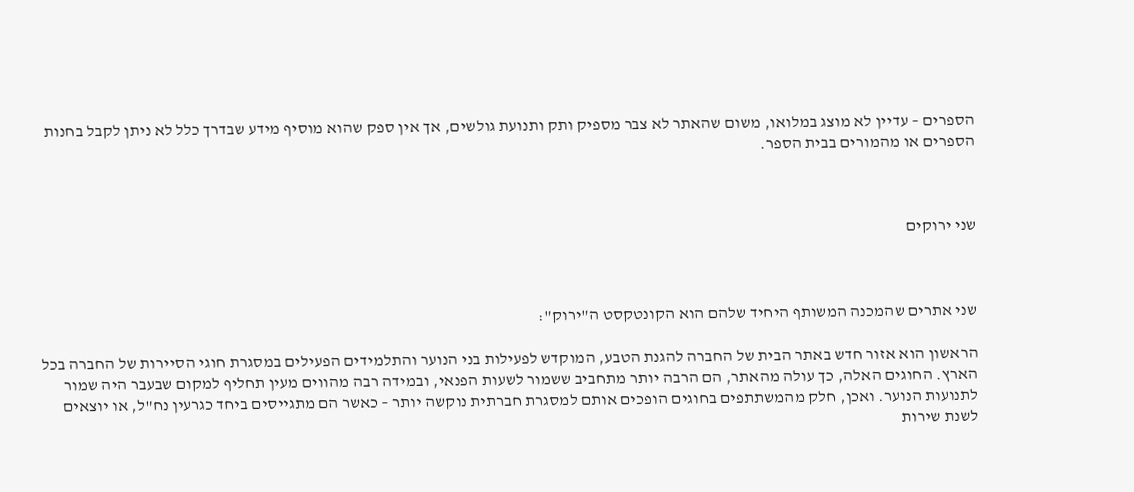הספרים – עדיין לא מוצג במלואו, משום שהאתר לא צבר מספיק ותק ותנועת גולשים, אך אין ספק שהוא מוסיף מידע שבדרך כלל לא ניתן לקבל בחנות הספרים או מהמורים בבית הספר.



שני ירוקים



שני אתרים שהמכנה המשותף היחיד שלהם הוא הקונטקסט ה"ירוק":

הראשון הוא אזור חדש באתר הבית של החברה להגנת הטבע, המוקדש לפעילות בני הנוער והתלמידים הפעילים במסגרת חוגי הסיירות של החברה בכל הארץ. החוגים האלה, כך עולה מהאתר, הם הרבה יותר מתחביב ששמור לשעות הפנאי, ובמידה רבה מהווים מעין תחליף למקום שבעבר היה שמור לתנועות הנוער. ואכן, חלק מהמשתתפים בחוגים הופכים אותם למסגרת חברתית נוקשה יותר – כאשר הם מתגייסים ביחד כגרעין נח"ל, או יוצאים לשנת שירות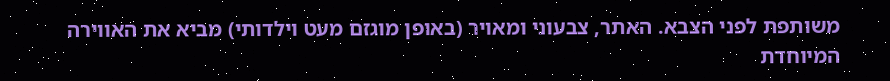משותפת לפני הצבא. האתר, צבעוני ומאויר (באופן מוגזם מעט וילדותי) מביא את האווירה המיוחדת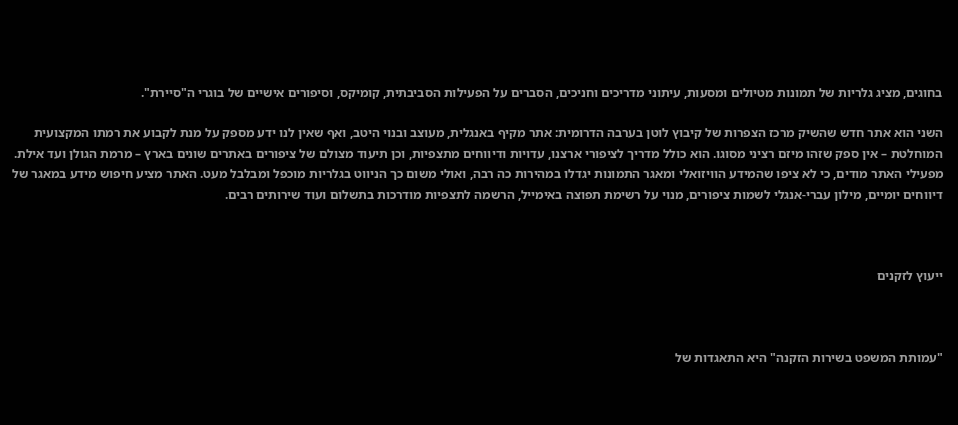בחוגים, מציג גלריות של תמונות מטיולים ומסעות, עיתוני מדריכים וחניכים, הסברים על הפעילות הסביבתית, קומיקס, וסיפורים אישיים של בוגרי ה"סיירת".

השני הוא אתר חדש שהשיק מרכז הצפרות של קיבוץ לוטן בערבה הדרומית: אתר מקיף באנגלית, מעוצב ובנוי היטב, ואף שאין לנו ידע מספק על מנת לקבוע את רמתו המקצועית המוחלטת – אין ספק שזהו מיזם רציני מסוגו. הוא כולל מדריך לציפורי ארצנו, עדויות ודיווחים מתצפיות, וכן תיעוד מצולם של ציפורים באתרים שונים בארץ – מרמת הגולן ועד אילת. מפעילי האתר מודים, כי לא ציפו שהמידע הוויזואלי ומאגר התמונות יגדלו במהירות כה רבה, ואולי משום כך הניווט בגלריות מוכפל ומבלבל מעט. האתר מציע חיפוש מידע במאגר של דיווחים יומיים, מילון עברי-אנגלי לשמות ציפורים, מנוי על רשימת תפוצה באימייל, הרשמה לתצפיות מודרכות בתשלום ועוד שירותים רבים.



ייעוץ לזקנים



"עמותת המשפט בשירות הזקנה" היא התאגדות של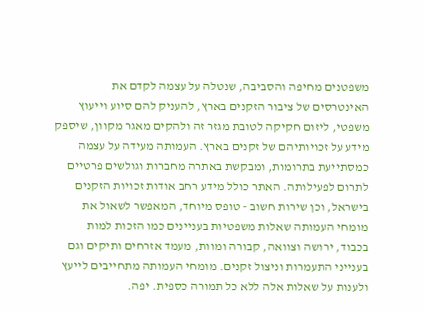משפטנים מחיפה והסביבה, שנטלה על עצמה לקדם את האינטרסים של ציבור הזקנים בארץ, להעניק להם סיוע וייעוץ משפטי, ליזום חקיקה לטובת מגזר זה ולהקים מאגר מקוון, שיספק מידע על זכויותיהם של זקנים בארץ. העמותה מעידה על עצמה כמסתייעת בתרומות, ומבקשת באתרה מחברות וגולשים פרטיים לתרום לפעילותה. האתר כולל מידע רחב אודות זכויות הזקנים בישראל, וכן שירות חשוב - טופס מיוחד, המאפשר לשאול את מומחי העמותה שאלות משפטיות בעניינים כמו הזכות למות בכבוד, ירושה וצוואה, קבורה ומוות, מעמד אזרחים ותיקים וגם בענייני התעמרות וניצול זקנים. מומחי העמותה מתחייבים לייעץ ולענות על שאלות אלה ללא כל תמורה כספית. יפה.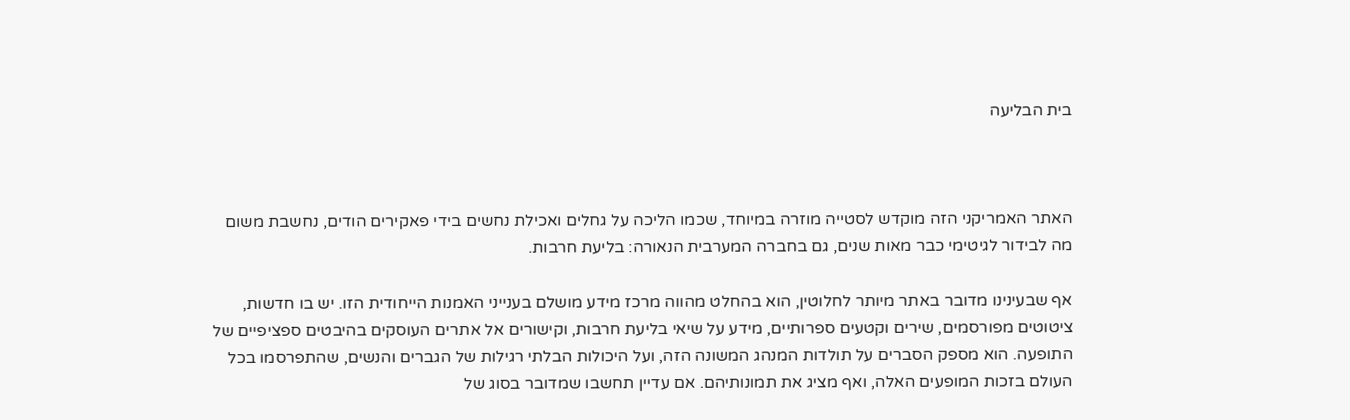בית הבליעה



האתר האמריקני הזה מוקדש לסטייה מוזרה במיוחד, שכמו הליכה על גחלים ואכילת נחשים בידי פאקירים הודים, נחשבת משום מה לבידור לגיטימי כבר מאות שנים, גם בחברה המערבית הנאורה: בליעת חרבות.

אף שבעינינו מדובר באתר מיותר לחלוטין, הוא בהחלט מהווה מרכז מידע מושלם בענייני האמנות הייחודית הזו. יש בו חדשות, ציטוטים מפורסמים, שירים וקטעים ספרותיים, מידע על שיאי בליעת חרבות, וקישורים אל אתרים העוסקים בהיבטים ספציפיים של התופעה. הוא מספק הסברים על תולדות המנהג המשונה הזה, ועל היכולות הבלתי רגילות של הגברים והנשים, שהתפרסמו בכל העולם בזכות המופעים האלה, ואף מציג את תמונותיהם. אם עדיין תחשבו שמדובר בסוג של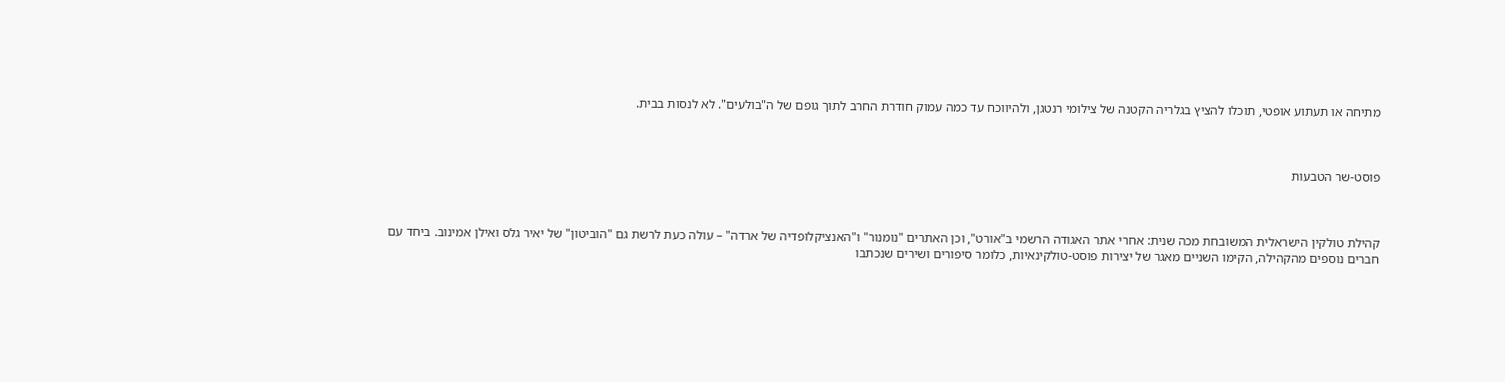מתיחה או תעתוע אופטי, תוכלו להציץ בגלריה הקטנה של צילומי רנטגן, ולהיווכח עד כמה עמוק חודרת החרב לתוך גופם של ה"בולעים". לא לנסות בבית.



פוסט-שר הטבעות



קהילת טולקין הישראלית המשובחת מכה שנית: אחרי אתר האגודה הרשמי ב"אורט", וכן האתרים "נומנור" ו"האנציקלופדיה של ארדה" – עולה כעת לרשת גם "הוביטון" של יאיר גלס ואילן אמינוב. ביחד עם חברים נוספים מהקהילה, הקימו השניים מאגר של יצירות פוסט-טולקינאיות, כלומר סיפורים ושירים שנכתבו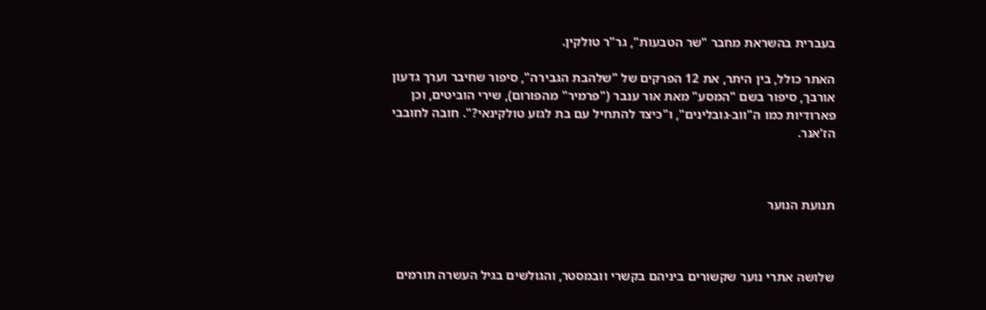בעברית בהשראת מחבר "שר הטבעות", גר"ר טולקין.

האתר כולל, בין היתר, את 12 הפרקים של "שלהבת הגבירה", סיפור שחיבר וערך גדעון אורבך, סיפור בשם "המסע" מאת אור ענבר ("פרמיר" מהפורום), שירי הוביטים, וכן פארודיות כמו ה"ווב-גובלינים", ו"כיצד להתחיל עם בת לגזע טולקינאי?". חובה לחובבי הז'אנר.



תנועת הנוער



שלושה אתרי נוער שקשורים ביניהם בקשרי וובמסטר, והגולשים בגיל העשרה תורמים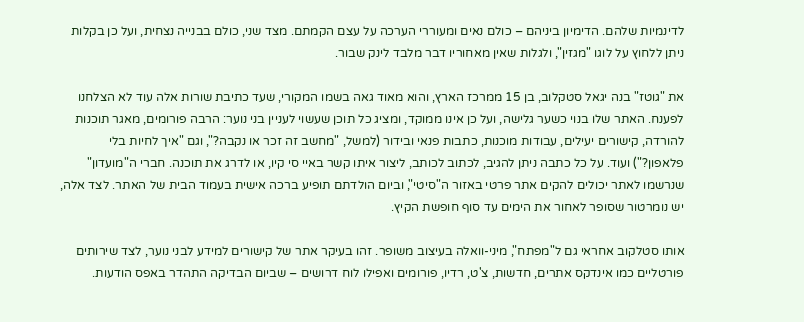לדינמיות שלהם. הדימיון ביניהם – כולם נאים ומעוררי הערכה על עצם הקמתם. מצד שני, כולם בבנייה נצחית, ועל כן בקלות ניתן ללחוץ על לוגו "מגזין", ולגלות שאין מאחוריו דבר מלבד לינק שבור.

את "גוטז" בנה יגאל סטקלוב, בן 15 ממרכז הארץ, והוא מאוד גאה בשמו המקורי, שעד כתיבת שורות אלה עוד לא הצלחנו לפענח. האתר שלו בנוי כשער גלישה, ועל כן אינו ממוקד, ומציג כל תוכן שעשוי לעניין בני נוער: הרבה פורומים, מאגר תוכנות להורדה, קישורים יעילים, עבודות מוכנות, כתבות פנאי ובידור (למשל, "מחשב זה זכר או נקבה?", וגם "איך לחיות בלי פלאפון?") ועוד. על כל כתבה ניתן להגיב, לכתוב לכותב, ליצור איתו קשר באיי סי קיו, או לדרג את תוכנה. חברי ה"מועדון" שנרשמו לאתר יכולים להקים אתר פרטי באזור ה"סיטי", וביום הולדתם תופיע ברכה אישית בעמוד הבית של האתר. לצד אלה, יש נומרטור שסופר לאחור את הימים עד סוף חופשת הקיץ.

אותו סטלקוב אחראי גם ל"מפתח", מיני-וואלה בעיצוב משופר. זהו בעיקר אתר של קישורים למידע לבני נוער, לצד שירותים פורטליים כמו אינדקס אתרים, חדשות, צ'ט, רדיו, פורומים ואפילו לוח דרושים – שביום הבדיקה התהדר באפס הודעות.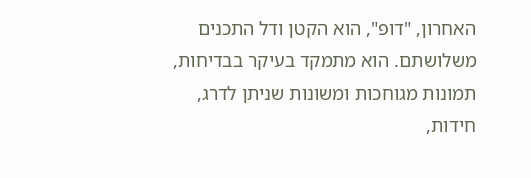האחרון, "דופ", הוא הקטן ודל התכנים משלושתם. הוא מתמקד בעיקר בבדיחות, תמונות מגוחכות ומשונות שניתן לדרג, חידות,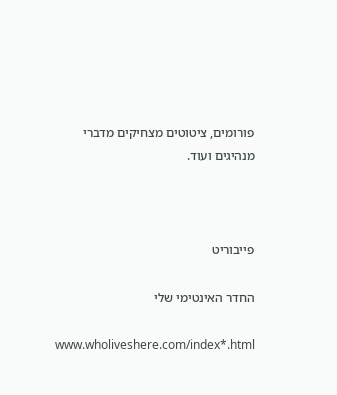פורומים, ציטוטים מצחיקים מדברי מנהיגים ועוד.



פייבוריט

החדר האינטימי שלי

www.wholiveshere.com/index*.html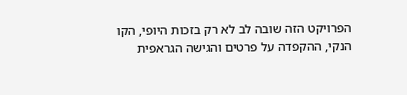הפרויקט הזה שובה לב לא רק בזכות היופי, הקו הנקי, ההקפדה על פרטים והגישה הגראפית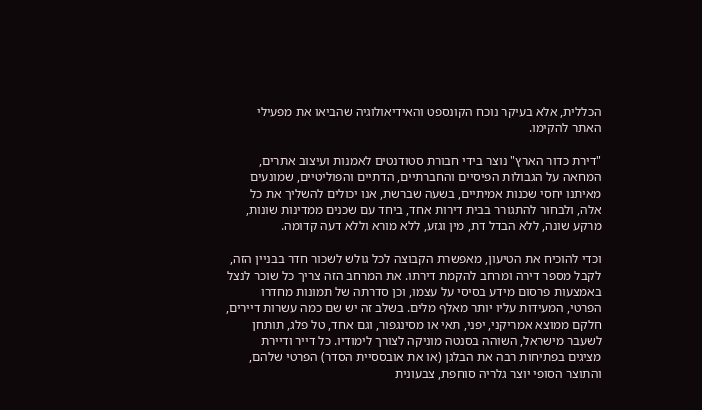הכללית, אלא בעיקר נוכח הקונספט והאידיאולוגיה שהביאו את מפעילי האתר להקימו.

"דירת כדור הארץ" נוצר בידי חבורת סטודנטים לאמנות ועיצוב אתרים, המחאה על הגבולות הפיסיים והחברתיים, הדתיים והפוליטיים, שמונעים מאיתנו יחסי שכנות אמיתיים, בשעה שברשת, אנו יכולים להשליך את כל אלה, ולבחור להתגורר בבית דירות אחד, ביחד עם שכנים ממדינות שונות, מרקע שונה, ללא הבדל דת, מין וגזע, ללא מורא וללא דעה קדומה.

וכדי להוכיח את הטיעון, מאפשרת הקבוצה לכל גולש לשכור חדר בבניין הזה, לקבל מספר דירה ומרחב להקמת דירתו. את המרחב הזה צריך כל שוכר לנצל באמצעות פרסום מידע בסיסי על עצמו, וכן סדרתה של תמונות מחדרו הפרטי, המעידות עליו יותר מאלף מלים. בשלב זה יש שם כמה עשרות דיירים, חלקם ממוצא אמריקני, יפני, תאי או מסינגפור, וגם אחד, טל פלג, תותחן לשעבר מישראל, השוהה בסנטה מוניקה לצורך לימודיו. כל דייר ודיירת מציגים בפתיחות רבה את הבלגן (או את אובססיית הסדר) הפרטי שלהם, והתוצר הסופי יוצר גלריה סוחפת, צבעונית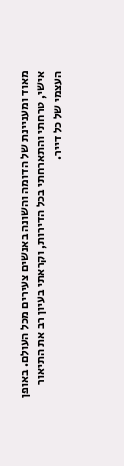מאוד ומעניינת של הדומה והשונה באנשים צעירים מכל העולם. באופן אישי, טרחתי והתארחתי בכל הדירות, וקראתי בעיון רב את התיאור העצמי של כל דייר.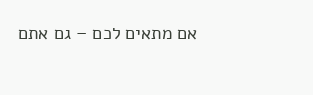אם מתאים לכם – גם אתם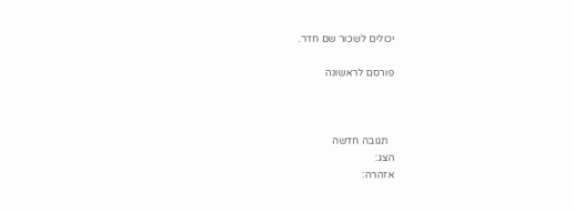יכולים לשכור שם חדר.

פורסם לראשונה



  תגובה חדשה
הצג:
אזהרה: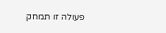פעולה זו תמחק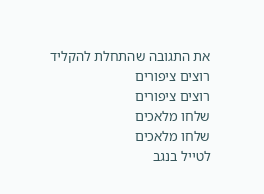את התגובה שהתחלת להקליד
רוצים ציפורים
רוצים ציפורים
שלחו מלאכים
שלחו מלאכים
לטייל בנגב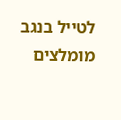לטייל בנגב
מומלצים